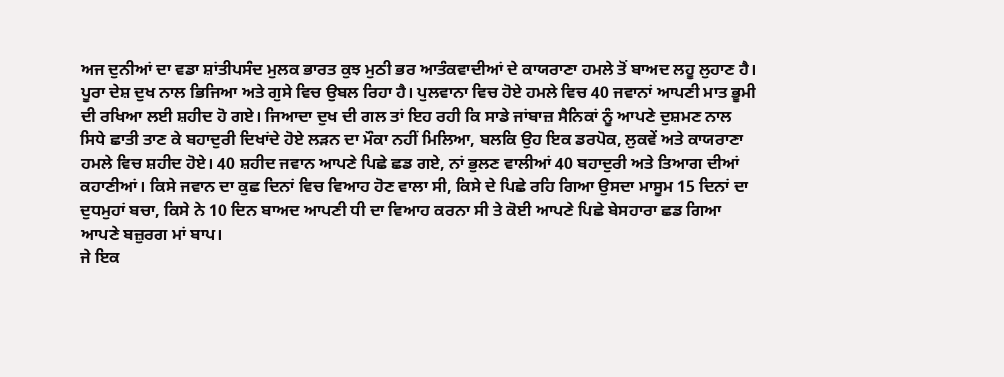ਅਜ ਦੁਨੀਆਂ ਦਾ ਵਡਾ ਸ਼ਾਂਤੀਪਸੰਦ ਮੁਲਕ ਭਾਰਤ ਕੁਝ ਮੁਠੀ ਭਰ ਆਤੰਕਵਾਦੀਆਂ ਦੇ ਕਾਯਰਾਣਾ ਹਮਲੇ ਤੋਂ ਬਾਅਦ ਲਹੂ ਲੁਹਾਣ ਹੈ। ਪੂਰਾ ਦੇਸ਼ ਦੁਖ ਨਾਲ ਭਿਜਿਆ ਅਤੇ ਗੁਸੇ ਵਿਚ ਉਬਲ ਰਿਹਾ ਹੈ। ਪੁਲਵਾਨਾ ਵਿਚ ਹੋਏ ਹਮਲੇ ਵਿਚ 40 ਜਵਾਨਾਂ ਆਪਣੀ ਮਾਤ ਭੂਮੀ ਦੀ ਰਖਿਆ ਲਈ ਸ਼ਹੀਦ ਹੋ ਗਏ। ਜਿਆਦਾ ਦੁਖ ਦੀ ਗਲ ਤਾਂ ਇਹ ਰਹੀ ਕਿ ਸਾਡੇ ਜਾਂਬਾਜ਼ ਸੈਨਿਕਾਂ ਨੂੰ ਆਪਣੇ ਦੁਸ਼ਮਣ ਨਾਲ ਸਿਧੇ ਛਾਤੀ ਤਾਣ ਕੇ ਬਹਾਦੁਰੀ ਦਿਖਾਂਦੇ ਹੋਏ ਲੜਨ ਦਾ ਮੌਕਾ ਨਹੀਂ ਮਿਲਿਆ, ਬਲਕਿ ਉਹ ਇਕ ਡਰਪੋਕ, ਲੁਕਵੇਂ ਅਤੇ ਕਾਯਰਾਣਾ ਹਮਲੇ ਵਿਚ ਸ਼ਹੀਦ ਹੋਏ। 40 ਸ਼ਹੀਦ ਜਵਾਨ ਆਪਣੇ ਪਿਛੇ ਛਡ ਗਏ, ਨਾਂ ਭੁਲਣ ਵਾਲੀਆਂ 40 ਬਹਾਦੁਰੀ ਅਤੇ ਤਿਆਗ ਦੀਆਂ ਕਹਾਣੀਆਂ। ਕਿਸੇ ਜਵਾਨ ਦਾ ਕੁਛ ਦਿਨਾਂ ਵਿਚ ਵਿਆਹ ਹੋਣ ਵਾਲਾ ਸੀ, ਕਿਸੇ ਦੇ ਪਿਛੇ ਰਹਿ ਗਿਆ ਉਸਦਾ ਮਾਸੂਮ 15 ਦਿਨਾਂ ਦਾ ਦੁਧਮੁਹਾਂ ਬਚਾ, ਕਿਸੇ ਨੇ 10 ਦਿਨ ਬਾਅਦ ਆਪਣੀ ਧੀ ਦਾ ਵਿਆਹ ਕਰਨਾ ਸੀ ਤੇ ਕੋਈ ਆਪਣੇ ਪਿਛੇ ਬੇਸਹਾਰਾ ਛਡ ਗਿਆ ਆਪਣੇ ਬਜ਼ੁਰਗ ਮਾਂ ਬਾਪ।
ਜੇ ਇਕ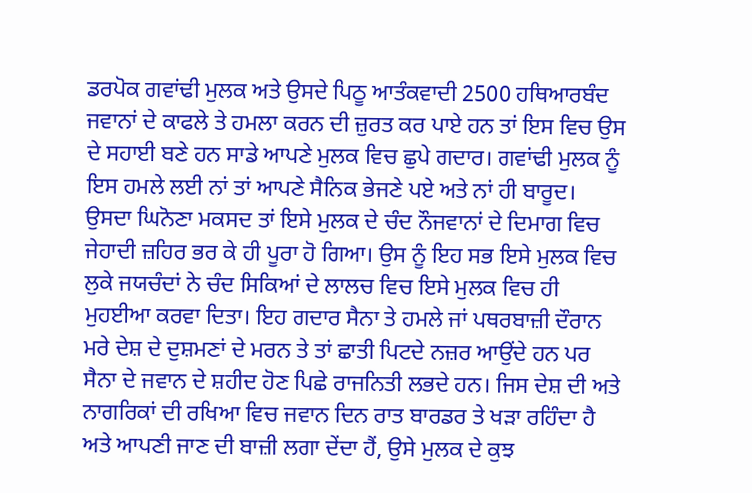ਡਰਪੋਕ ਗਵਾਂਢੀ ਮੁਲਕ ਅਤੇ ਉਸਦੇ ਪਿਠੂ ਆਤੰਕਵਾਦੀ 2500 ਹਥਿਆਰਬੰਦ ਜਵਾਨਾਂ ਦੇ ਕਾਫਲੇ ਤੇ ਹਮਲਾ ਕਰਨ ਦੀ ਜ਼ੁਰਤ ਕਰ ਪਾਏ ਹਨ ਤਾਂ ਇਸ ਵਿਚ ਉਸ ਦੇ ਸਹਾਈ ਬਣੇ ਹਨ ਸਾਡੇ ਆਪਣੇ ਮੁਲਕ ਵਿਚ ਛੁਪੇ ਗਦਾਰ। ਗਵਾਂਢੀ ਮੁਲਕ ਨੂੰ ਇਸ ਹਮਲੇ ਲਈ ਨਾਂ ਤਾਂ ਆਪਣੇ ਸੈਨਿਕ ਭੇਜਣੇ ਪਏ ਅਤੇ ਨਾਂ ਹੀ ਬਾਰੂਦ। ਉਸਦਾ ਘਿਨੋਣਾ ਮਕਸਦ ਤਾਂ ਇਸੇ ਮੁਲਕ ਦੇ ਚੰਦ ਨੌਜਵਾਨਾਂ ਦੇ ਦਿਮਾਗ ਵਿਚ ਜੇਹਾਦੀ ਜ਼ਹਿਰ ਭਰ ਕੇ ਹੀ ਪੂਰਾ ਹੋ ਗਿਆ। ਉਸ ਨੂੰ ਇਹ ਸਭ ਇਸੇ ਮੁਲਕ ਵਿਚ ਲੁਕੇ ਜਯਚੰਦਾਂ ਨੇ ਚੰਦ ਸਿਕਿਆਂ ਦੇ ਲਾਲਚ ਵਿਚ ਇਸੇ ਮੁਲਕ ਵਿਚ ਹੀ ਮੁਹਈਆ ਕਰਵਾ ਦਿਤਾ। ਇਹ ਗਦਾਰ ਸੈਨਾ ਤੇ ਹਮਲੇ ਜਾਂ ਪਥਰਬਾਜ਼ੀ ਦੌਰਾਨ ਮਰੇ ਦੇਸ਼ ਦੇ ਦੁਸ਼ਮਣਾਂ ਦੇ ਮਰਨ ਤੇ ਤਾਂ ਛਾਤੀ ਪਿਟਦੇ ਨਜ਼ਰ ਆਉਂਦੇ ਹਨ ਪਰ ਸੈਨਾ ਦੇ ਜਵਾਨ ਦੇ ਸ਼ਹੀਦ ਹੋਣ ਪਿਛੇ ਰਾਜਨਿਤੀ ਲਭਦੇ ਹਨ। ਜਿਸ ਦੇਸ਼ ਦੀ ਅਤੇ ਨਾਗਰਿਕਾਂ ਦੀ ਰਖਿਆ ਵਿਚ ਜਵਾਨ ਦਿਨ ਰਾਤ ਬਾਰਡਰ ਤੇ ਖੜਾ ਰਹਿੰਦਾ ਹੈ ਅਤੇ ਆਪਣੀ ਜਾਣ ਦੀ ਬਾਜ਼ੀ ਲਗਾ ਦੇਂਦਾ ਹੈਂ, ਉਸੇ ਮੁਲਕ ਦੇ ਕੁਝ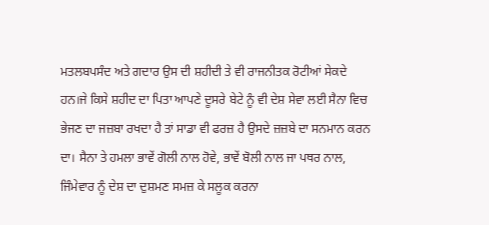ਮਤਲਬਪਸੰਦ ਅਤੇ ਗਦਾਰ ਉਸ ਦੀ ਸ਼ਹੀਦੀ ਤੇ ਵੀ ਰਾਜਨੀਤਕ ਰੋਟੀਆਂ ਸੇਕਦੇ ਹਨ।ਜੇ ਕਿਸੇ ਸ਼ਹੀਦ ਦਾ ਪਿਤਾ ਆਪਣੇ ਦੂਸਰੇ ਬੇਟੇ ਨੂੰ ਵੀ ਦੇਸ਼ ਸੇਵਾ ਲਈ ਸੈਨਾ ਵਿਚ ਭੇਜਣ ਦਾ ਜਜ਼ਬਾ ਰਖਦਾ ਹੈ ਤਾਂ ਸਾਡਾ ਵੀ ਫਰਜ਼ ਹੈ ਉਸਦੇ ਜ਼ਜ਼ਬੇ ਦਾ ਸਨਮਾਨ ਕਰਨ ਦਾ। ਸੈਨਾ ਤੇ ਹਮਲਾ ਭਾਵੇਂ ਗੋਲੀ ਨਾਲ ਹੋਵੇ, ਭਾਵੇਂ ਬੋਲੀ ਨਾਲ ਜਾ ਪਥਰ ਨਾਲ, ਜਿੰਮੇਵਾਰ ਨੂੰ ਦੇਸ਼ ਦਾ ਦੁਸ਼ਮਣ ਸਮਜ਼ ਕੇ ਸਲੂਕ ਕਰਨਾ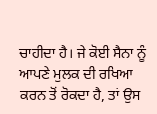ਚਾਹੀਦਾ ਹੈ। ਜੇ ਕੋਈ ਸੈਨਾ ਨੂੰ ਆਪਣੇ ਮੁਲਕ ਦੀ ਰਖਿਆ ਕਰਨ ਤੋਂ ਰੋਕਦਾ ਹੈ, ਤਾਂ ਉਸ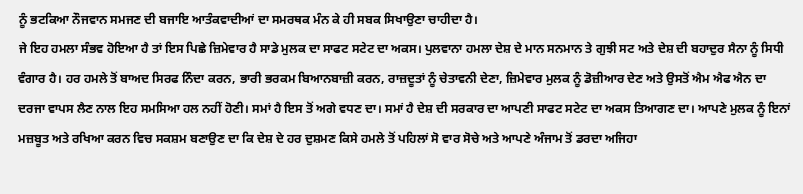ਨੂੰ ਭਟਕਿਆ ਨੌਜਵਾਨ ਸਮਜਣ ਦੀ ਬਜਾਇ ਆਤੰਕਵਾਦੀਆਂ ਦਾ ਸਮਰਥਕ ਮੰਨ ਕੇ ਹੀ ਸਬਕ ਸਿਖਾਉਣਾ ਚਾਹੀਦਾ ਹੈ।
ਜੇ ਇਹ ਹਮਲਾ ਸੰਭਵ ਹੋਇਆ ਹੈ ਤਾਂ ਇਸ ਪਿਛੇ ਜ਼ਿਮੇਵਾਰ ਹੈ ਸਾਡੇ ਮੁਲਕ ਦਾ ਸਾਫਟ ਸਟੇਟ ਦਾ ਅਕਸ। ਪੁਲਵਾਨਾ ਹਮਲਾ ਦੇਸ਼ ਦੇ ਮਾਨ ਸਨਮਾਨ ਤੇ ਗੁਝੀ ਸਟ ਅਤੇ ਦੇਸ਼ ਦੀ ਬਹਾਦੁਰ ਸੈਨਾ ਨੂੰ ਸਿਧੀ ਵੰਗਾਰ ਹੈ। ਹਰ ਹਮਲੇ ਤੋਂ ਬਾਅਦ ਸਿਰਫ ਨਿੰਦਾ ਕਰਨ, ਭਾਰੀ ਭਰਕਮ ਬਿਆਨਬਾਜ਼ੀ ਕਰਨ, ਰਾਜ਼ਦੂਤਾਂ ਨੂੰ ਚੇਤਾਵਨੀ ਦੇਣਾ, ਜ਼ਿਮੇਵਾਰ ਮੁਲਕ ਨੂੰ ਡੋਜ਼ੀਆਰ ਦੇਣ ਅਤੇ ਉਸਤੋਂ ਐਮ ਐਫ ਐਨ ਦਾ ਦਰਜਾ ਵਾਪਸ ਲੈਣ ਨਾਲ ਇਹ ਸਮਸਿਆ ਹਲ ਨਹੀਂ ਹੋਣੀ। ਸਮਾਂ ਹੈ ਇਸ ਤੋਂ ਅਗੇ ਵਧਣ ਦਾ। ਸਮਾਂ ਹੈ ਦੇਸ਼ ਦੀ ਸਰਕਾਰ ਦਾ ਆਪਣੀ ਸਾਫਟ ਸਟੇਟ ਦਾ ਅਕਸ ਤਿਆਗਣ ਦਾ। ਆਪਣੇ ਮੁਲਕ ਨੂੰ ਇਨਾਂ ਮਜ਼ਬੂਤ ਅਤੇ ਰਖਿਆ ਕਰਨ ਵਿਚ ਸਕਸ਼ਮ ਬਣਾਉਣ ਦਾ ਕਿ ਦੇਸ਼ ਦੇ ਹਰ ਦੁਸ਼ਮਣ ਕਿਸੇ ਹਮਲੇ ਤੋਂ ਪਹਿਲਾਂ ਸੋ ਵਾਰ ਸੋਚੇ ਅਤੇ ਆਪਣੇ ਅੰਜਾਮ ਤੋਂ ਡਰਦਾ ਅਜਿਹਾ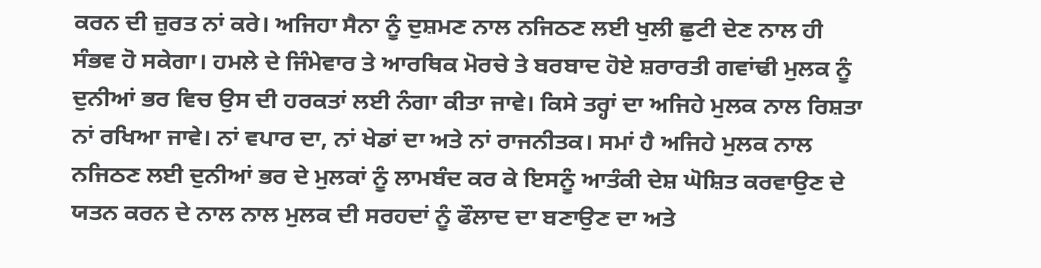ਕਰਨ ਦੀ ਜ਼ੁਰਤ ਨਾਂ ਕਰੇ। ਅਜਿਹਾ ਸੈਨਾ ਨੂੰ ਦੁਸ਼ਮਣ ਨਾਲ ਨਜਿਠਣ ਲਈ ਖੁਲੀ ਛੁਟੀ ਦੇਣ ਨਾਲ ਹੀ ਸੰਭਵ ਹੋ ਸਕੇਗਾ। ਹਮਲੇ ਦੇ ਜਿੰਮੇਵਾਰ ਤੇ ਆਰਥਿਕ ਮੋਰਚੇ ਤੇ ਬਰਬਾਦ ਹੋਏ ਸ਼ਰਾਰਤੀ ਗਵਾਂਢੀ ਮੁਲਕ ਨੂੰ ਦੁਨੀਆਂ ਭਰ ਵਿਚ ਉਸ ਦੀ ਹਰਕਤਾਂ ਲਈ ਨੰਗਾ ਕੀਤਾ ਜਾਵੇ। ਕਿਸੇ ਤਰ੍ਹਾਂ ਦਾ ਅਜਿਹੇ ਮੁਲਕ ਨਾਲ ਰਿਸ਼ਤਾ ਨਾਂ ਰਖਿਆ ਜਾਵੇ। ਨਾਂ ਵਪਾਰ ਦਾ, ਨਾਂ ਖੇਡਾਂ ਦਾ ਅਤੇ ਨਾਂ ਰਾਜਨੀਤਕ। ਸਮਾਂ ਹੈ ਅਜਿਹੇ ਮੁਲਕ ਨਾਲ ਨਜਿਠਣ ਲਈ ਦੁਨੀਆਂ ਭਰ ਦੇ ਮੁਲਕਾਂ ਨੂੰ ਲਾਮਬੰਦ ਕਰ ਕੇ ਇਸਨੂੰ ਆਤੰਕੀ ਦੇਸ਼ ਘੋਸ਼ਿਤ ਕਰਵਾਉਣ ਦੇ ਯਤਨ ਕਰਨ ਦੇ ਨਾਲ ਨਾਲ ਮੁਲਕ ਦੀ ਸਰਹਦਾਂ ਨੂੰ ਫੌਲਾਦ ਦਾ ਬਣਾਉਣ ਦਾ ਅਤੇ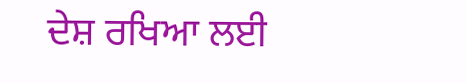ਦੇਸ਼ ਰਖਿਆ ਲਈ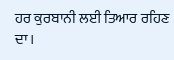ਹਰ ਕੁਰਬਾਨੀ ਲਈ ਤਿਆਰ ਰਹਿਣ ਦਾ।